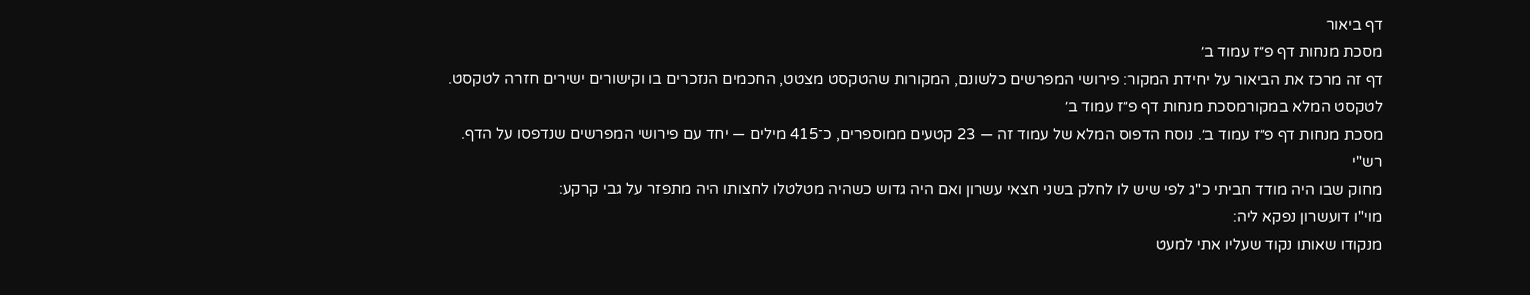דף ביאור
מסכת מנחות דף פ״ז עמוד ב׳
דף זה מרכז את הביאור על יחידת המקור: פירושי המפרשים כלשונם, המקורות שהטקסט מצטט, החכמים הנזכרים בו וקישורים ישירים חזרה לטקסט.
לטקסט המלא במקורמסכת מנחות דף פ״ז עמוד ב׳
מסכת מנחות דף פ״ז עמוד ב׳. נוסח הדפוס המלא של עמוד זה — 23 קטעים ממוספרים, כ־415 מילים — יחד עם פירושי המפרשים שנדפסו על הדף.
רש"י
מחוק שבו היה מודד חביתי כ"ג לפי שיש לו לחלק בשני חצאי עשרון ואם היה גדוש כשהיה מטלטלו לחצותו היה מתפזר על גבי קרקע:
מוי"ו דועשרון נפקא ליה:
מנקודו שאותו נקוד שעליו אתי למעט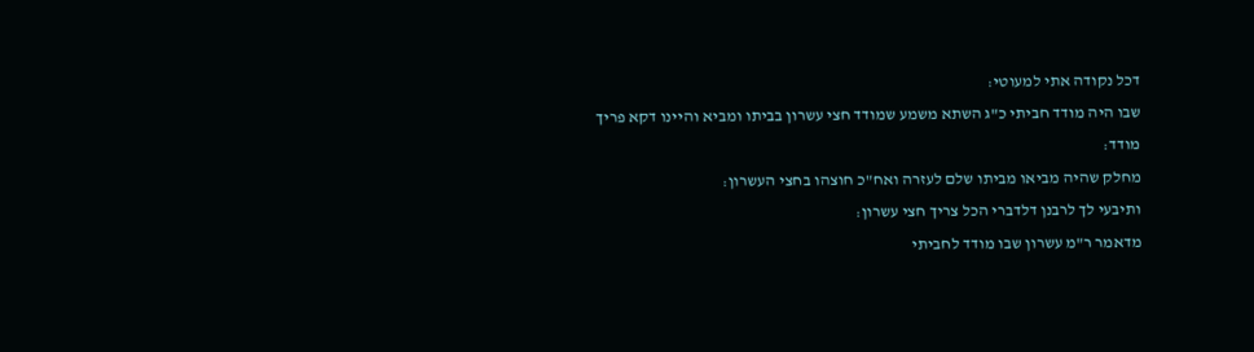דכל נקודה אתי למעוטי:
שבו היה מודד חביתי כ"ג השתא משמע שמודד חצי עשרון בביתו ומביא והיינו דקא פריך מודד:
מחלק שהיה מביאו מביתו שלם לעזרה ואח"כ חוצהו בחצי העשרון:
ותיבעי לך לרבנן דלדברי הכל צריך חצי עשרון:
מדאמר ר"מ עשרון שבו מודד לחביתי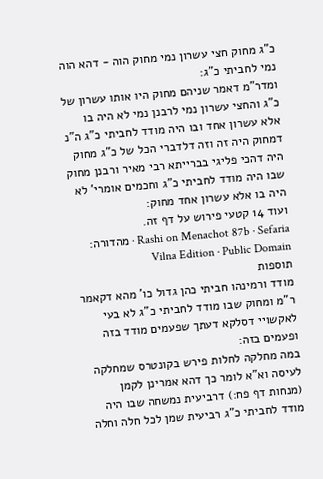כ"ג מחוק חצי עשרון נמי מחוק הוה - דהא הוה נמי לחביתי כ"ג:
ומדר"מ דאמר שניהם מחוק היו אותו עשרון של כ"ג והחצי עשרון נמי לרבנן נמי לא היה בו אלא עשרון אחד ובו היה מודד לחביתי כ"ג ה"נ דמחוק היה זה וזה דלדברי הכל של כ"ג מחוק היה דהכי פליגי בברייתא רבי מאיר ורבנן מחוק שבו היה מודד לחביתי כ"ג וחכמים אומרי' לא היה בו אלא עשרון אחד מחוק:
ועוד 14 קטעי פירוש על דף זה.
Rashi on Menachot 87b · Sefaria · מהדורה: Vilna Edition · Public Domain
תוספות
מודד ורמינהו חביתי כהן גדול כו' מהא דקאמר ר"מ ומחוק שבו מודד לחביתי כ"ג לא בעי לאקשויי דסלקא דעתך שפעמים מודד בזה ופעמים בזה:
במה מחלקה לחלות פירש בקונטרס שמחלקה לעיסה וא"א לומר כך דהא אמרינן לקמן (מנחות דף פח:) דרביעית נמשחה שבו היה מודד לחביתי כ"ג רביעית שמן לכל חלה וחלה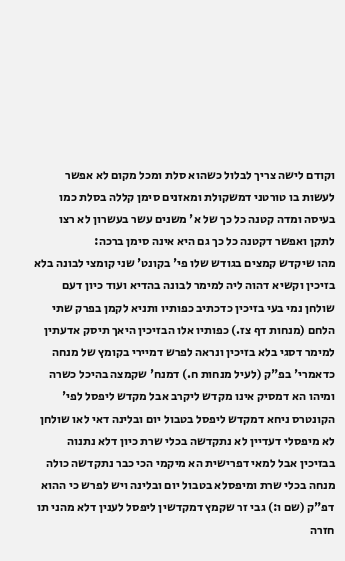וקודם לישה צריך לבלול כשהוא סלת ומכל מקום לא אפשר לעשות בו טורטני דמשקולת ומאזנים סימן קללה בסלת כמו בעיסה ומדה קטנה כל כך של א' משנים עשר בעשרון לא רצו לתקן ואפשר דקטנה כל כך גם היא אינה סימן ברכה:
מהו שיקדש קמצים בגודש שלו פי' בקונט' שני קומצי לבונה בלא בזיכין וקשיא דהוה ליה למימר לבונה בהדיא ועוד כיון דעם שולחן נמי בעי בזיכין כדכתיב כפותיו ותניא לקמן בפרק שתי הלחם (מנחות דף צז.) כפותיו אלו הבזיכין היאך תיסק אדעתין למימר דסגי בלא בזיכין ונראה לפרש דמיירי בקומץ של מנחה כדאמרי' בפ"ק (לעיל מנחות ח.) דמנח' שקמצה בהיכל כשרה ומיהו הא דמסיק אינו מקדש ליקרב אבל מקדש ליפסל לפי' הקונטרס ניחא דמקדש ליפסל בטבול יום ובלינה דאי לאו שולחן לא מיפסלי דעדיין לא נתקדשה בכלי שרת כיון דלא נתנוה בבזיכין אבל למאי דפרישית הא מיקמי הכי כבר נתקדשה כולה מנחה בכלי שרת ומיפסלא בטבול יום ובלינה ויש לפרש כי ההוא דפ"ק (שם ו:) גבי זר שקמץ דמקדשין ליפסל לענין דלא מהני תו חזרה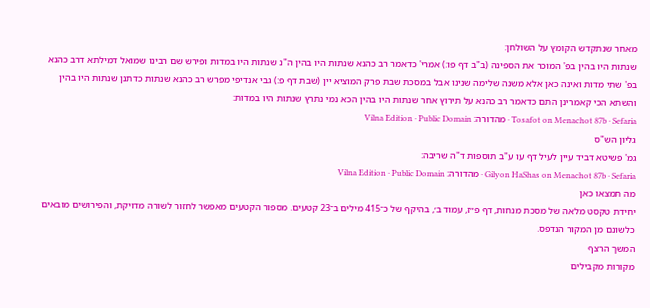מאחר שנתקדש הקומץ על השולחן:
שנתות היו בהין בפ' המוכר את הספינה (ב"ב דף פו:) אמרי' כדאמר רב כהנא שנתות היו בהין ה"נ שנתות היו במדות ופירש שם רבינו שמואל דמילתא דרב כהנא בפ' שתי מדות ואינה כאן אלא משנה שלימה שנינו אבל במסכת שבת פרק המוציא יין (שבת דף פ:) גבי אנדיפי מפרש רב כהנא שנתות כדתנן שנתות היו בהין והשתא הכי קאמרינן התם כדאמר רב כהנא על תירוץ אחר שנתות היו בהין הכא נמי נתרץ שנתות היו במדות:
Tosafot on Menachot 87b · Sefaria · מהדורה: Vilna Edition · Public Domain
גליון הש"ס
גמ' פשיטא דביד עיין לעיל דף עו ע"ב תוספות ד"ה שריבה:
Gilyon HaShas on Menachot 87b · Sefaria · מהדורה: Vilna Edition · Public Domain
מה תמצאו כאן
יחידת טקסט מלאה של מסכת מנחות, דף פ״ז, עמוד ב׳, בהיקף של כ־415 מילים ב־23 קטעים. מספור הקטעים מאפשר לחזור לשורה מדויקת, והפירושים מובאים כלשונם מן המקור הנדפס.
המשך הרצף
מקורות מקבילים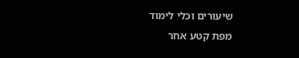שיעורים וכלי לימוד
מפת קטע אחר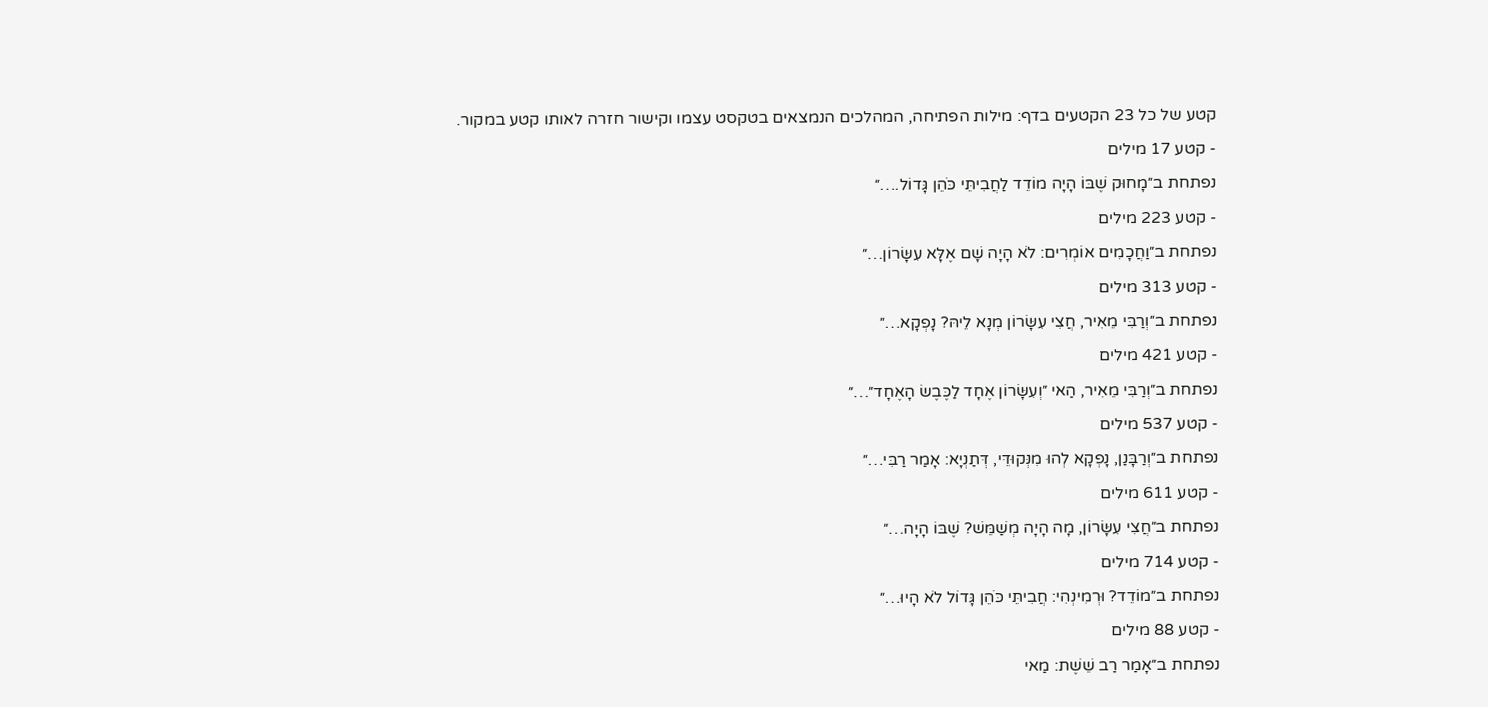קטע של כל 23 הקטעים בדף: מילות הפתיחה, המהלכים הנמצאים בטקסט עצמו וקישור חזרה לאותו קטע במקור.
- קטע 17 מילים
נפתחת ב״מָחוּק שֶׁבּוֹ הָיָה מוֹדֵד לַחֲבִיתֵּי כֹּהֵן גָּדוֹל.…״
- קטע 223 מילים
נפתחת ב״וַחֲכָמִים אוֹמְרִים: לֹא הָיָה שָׁם אֶלָּא עִשָּׂרוֹן…״
- קטע 313 מילים
נפתחת ב״וְרַבִּי מֵאִיר, חֲצִי עִשָּׂרוֹן מְנָא לֵיהּ? נָפְקָא…״
- קטע 421 מילים
נפתחת ב״וְרַבִּי מֵאִיר, הַאי ״וְעִשָּׂרוֹן אֶחָד לַכֶּבֶשׂ הָאֶחָד״…״
- קטע 537 מילים
נפתחת ב״וְרַבָּנַן, נָפְקָא לְהוּ מִנְּקוּדֵּי, דְּתַנְיָא: אָמַר רַבִּי…״
- קטע 611 מילים
נפתחת ב״חֲצִי עִשָּׂרוֹן, מָה הָיָה מְשַׁמֵּשׁ? שֶׁבּוֹ הָיָה…״
- קטע 714 מילים
נפתחת ב״מוֹדֵד? וּרְמִינְהִי: חֲבִיתֵּי כֹּהֵן גָּדוֹל לֹא הָיוּ…״
- קטע 88 מילים
נפתחת ב״אָמַר רַב שֵׁשֶׁת: מַאי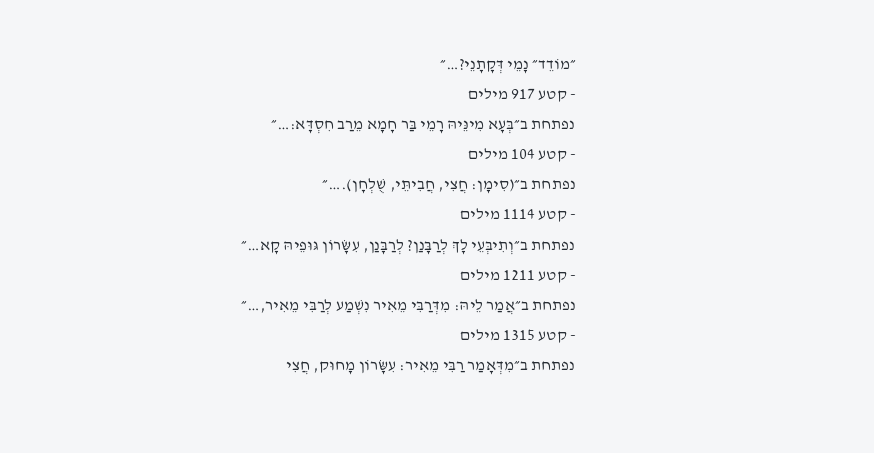״מוֹדֵד״ נָמֵי דְּקָתָנֵי?…״
- קטע 917 מילים
נפתחת ב״בְּעָא מִינֵּיהּ רָמֵי בַּר חָמָא מֵרַב חִסְדָּא:…״
- קטע 104 מילים
נפתחת ב״(סִימָן: חֲצִי, חֲבִיתֵּי, שֻׁלְחָן).…״
- קטע 1114 מילים
נפתחת ב״וְתִיבְּעֵי לָךְ לְרַבָּנַן? לְרַבָּנַן, עִשָּׂרוֹן גּוּפֵיהּ קָא…״
- קטע 1211 מילים
נפתחת ב״אֲמַר לֵיהּ: מִדְּרַבִּי מֵאִיר נִשְׁמַע לְרַבִּי מֵאִיר,…״
- קטע 1315 מילים
נפתחת ב״מִדְּאָמַר רַבִּי מֵאִיר: עִשָּׂרוֹן מָחוּק, חֲצִי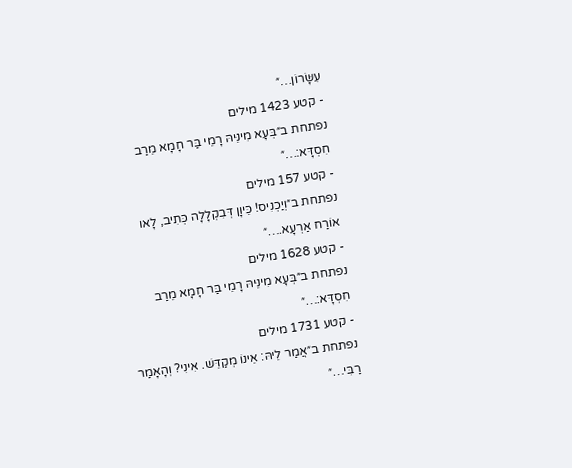עִשָּׂרוֹן…״
- קטע 1423 מילים
נפתחת ב״בְּעָא מִינֵּיהּ רָמֵי בַּר חָמָא מֵרַב חִסְדָּא:…״
- קטע 157 מילים
נפתחת ב״וְיַכְנִיס! כֵּיוָן דְּבִקְלָלָה כְּתִיב, לָאו אוֹרַח אַרְעָא.…״
- קטע 1628 מילים
נפתחת ב״בְּעָא מִינֵּיהּ רָמֵי בַּר חָמָא מֵרַב חִסְדָּא:…״
- קטע 1731 מילים
נפתחת ב״אֲמַר לֵיהּ: אֵינוֹ מְקַדֵּשׁ. אִינִי? וְהָאָמַר רַבִּי…״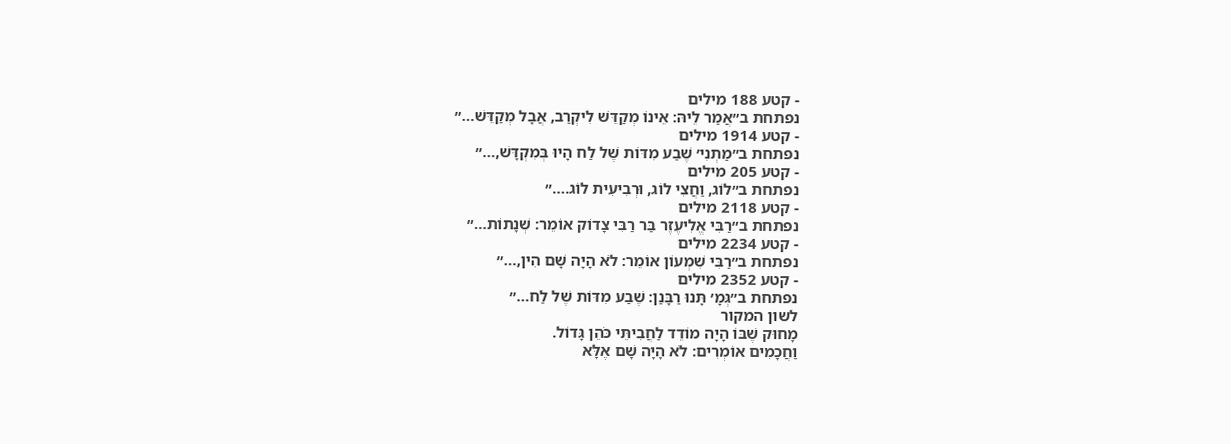- קטע 188 מילים
נפתחת ב״אֲמַר לֵיהּ: אֵינוֹ מְקַדֵּשׁ לִיקְרַב, אֲבָל מְקַדֵּשׁ…״
- קטע 1914 מילים
נפתחת ב״מַתְנִי׳ שֶׁבַע מִדּוֹת שֶׁל לַח הָיוּ בְּמִקְדָּשׁ,…״
- קטע 205 מילים
נפתחת ב״לוֹג, וַחֲצִי לוֹג, וּרְבִיעִית לוֹג.…״
- קטע 2118 מילים
נפתחת ב״רַבִּי אֱלִיעֶזֶר בַּר רַבִּי צָדוֹק אוֹמֵר: שְׁנָתוֹת…״
- קטע 2234 מילים
נפתחת ב״רַבִּי שִׁמְעוֹן אוֹמֵר: לֹא הָיָה שָׁם הִין,…״
- קטע 2352 מילים
נפתחת ב״גְּמָ׳ תָּנוּ רַבָּנַן: שֶׁבַע מִדּוֹת שֶׁל לַח…״
לשון המקור
מָחוּק שֶׁבּוֹ הָיָה מוֹדֵד לַחֲבִיתֵּי כֹּהֵן גָּדוֹל.
וַחֲכָמִים אוֹמְרִים: לֹא הָיָה שָׁם אֶלָּא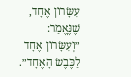עִשָּׂרוֹן אֶחָד, שֶׁנֶּאֱמַר: ״וְעִשָּׂרוֹן אֶחָד לַכֶּבֶשׂ הָאֶחָד״.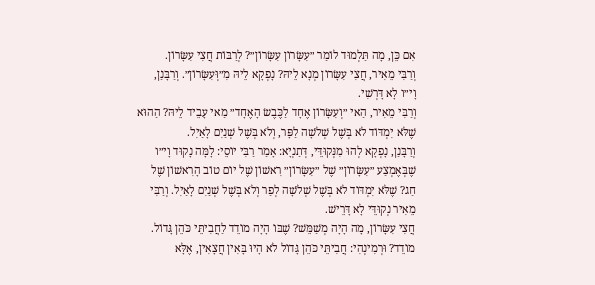אִם כֵּן, מָה תַּלְמוּד לוֹמַר ״עִשָּׂרוֹן עִשָּׂרוֹן״? לְרַבּוֹת חֲצִי עִשָּׂרוֹן.
וְרַבִּי מֵאִיר, חֲצִי עִשָּׂרוֹן מְנָא לֵיהּ? נָפְקָא לֵיהּ מִ״וְּעִשָּׂרוֹן״. וְרַבָּנַן, וָי״ו לָא דָּרְשִׁי.
וְרַבִּי מֵאִיר, הַאי ״וְעִשָּׂרוֹן אֶחָד לַכֶּבֶשׂ הָאֶחָד״ מַאי עָבֵיד לֵיהּ? הַהוּא שֶׁלֹּא יִמְדּוֹד לֹא בְּשֶׁל שְׁלֹשָׁה לַפָּר, וְלֹא בְּשֶׁל שְׁנַיִם לָאַיִל.
וְרַבָּנַן, נָפְקָא לְהוּ מִנְּקוּדֵּי, דְּתַנְיָא: אָמַר רַבִּי יוֹסֵי: לָמָּה נָקוּד וָי״ו שֶׁבְּאֶמְצַע ״עִשָּׂרוֹן״ שֶׁל ״עִשָּׂרוֹן״ רִאשׁוֹן שֶׁל יוֹם טוֹב הָרִאשׁוֹן שֶׁל חַג? שֶׁלֹּא יִמְדּוֹד לֹא בְּשֶׁל שְׁלֹשָׁה לְפַר וְלֹא בְּשֶׁל שְׁנַיִם לָאַיִל. וְרַבִּי מֵאִיר נְקוּדֵּי לָא דָּרֵישׁ.
חֲצִי עִשָּׂרוֹן, מָה הָיָה מְשַׁמֵּשׁ? שֶׁבּוֹ הָיָה מוֹדֵד לַחֲבִיתֵּי כֹּהֵן גָּדוֹל.
מוֹדֵד? וּרְמִינְהִי: חֲבִיתֵּי כֹּהֵן גָּדוֹל לֹא הָיוּ בָּאִין חֲצָאִין, אֶלָּא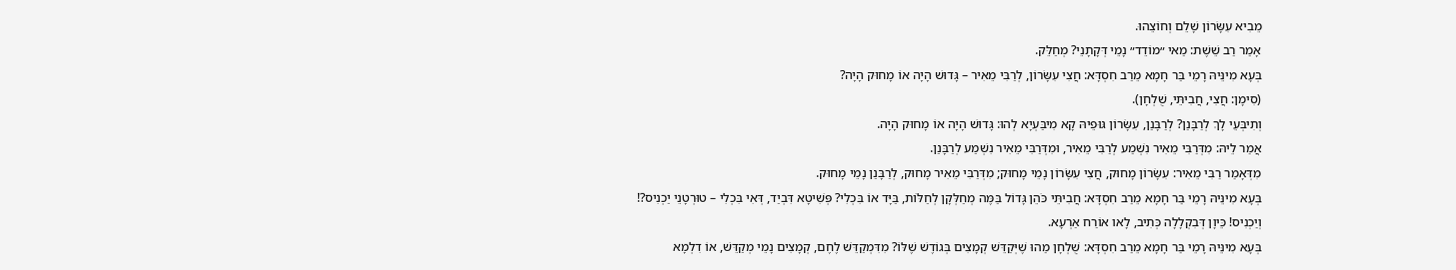מֵבִיא עִשָּׂרוֹן שָׁלֵם וְחוֹצֵהוּ.
אָמַר רַב שֵׁשֶׁת: מַאי ״מוֹדֵד״ נָמֵי דְּקָתָנֵי? מְחַלֵּק.
בְּעָא מִינֵּיהּ רָמֵי בַּר חָמָא מֵרַב חִסְדָּא: חֲצִי עִשָּׂרוֹן, לְרַבִּי מֵאִיר – גָּדוּשׁ הָיָה אוֹ מָחוּק הָיָה?
(סִימָן: חֲצִי, חֲבִיתֵּי, שֻׁלְחָן).
וְתִיבְּעֵי לָךְ לְרַבָּנַן? לְרַבָּנַן, עִשָּׂרוֹן גּוּפֵיהּ קָא מִיבַּעְיָא לְהוּ: גָּדוּשׁ הָיָה אוֹ מָחוּק הָיָה.
אֲמַר לֵיהּ: מִדְּרַבִּי מֵאִיר נִשְׁמַע לְרַבִּי מֵאִיר, וּמִדְּרַבִּי מֵאִיר נִשְׁמַע לְרַבָּנַן.
מִדְּאָמַר רַבִּי מֵאִיר: עִשָּׂרוֹן מָחוּק, חֲצִי עִשָּׂרוֹן נָמֵי מָחוּק; מִדְּרַבִּי מֵאִיר מָחוּק, לְרַבָּנַן נָמֵי מָחוּק.
בְּעָא מִינֵּיהּ רָמֵי בַּר חָמָא מֵרַב חִסְדָּא: חֲבִיתֵּי כֹּהֵן גָּדוֹל בַּמֶּה מְחַלְּקָן לְחַלּוֹת, בַּיָּד אוֹ בִּכְלִי? פְּשִׁיטָא דִּבְיַד, דְּאִי בִּכְלִי – טוּרְטָנֵי יַכְנִיס?!
וְיַכְנִיס! כֵּיוָן דְּבִקְלָלָה כְּתִיב, לָאו אוֹרַח אַרְעָא.
בְּעָא מִינֵּיהּ רָמֵי בַּר חָמָא מֵרַב חִסְדָּא: שֻׁלְחָן מַהוּ שֶׁיְּקַדֵּשׁ קְמָצִים בְּגוֹדֶשׁ שֶׁלּוֹ? מִדִּמְקַדֵּשׁ לֶחֶם, קְמָצִים נָמֵי מְקַדֵּשׁ, אוֹ דִלְמָא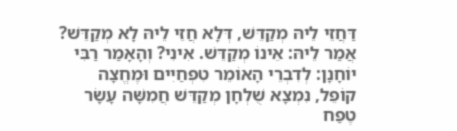דַּחֲזֵי לֵיהּ מְקַדֵּשׁ, דְּלָא חֲזֵי לֵיהּ לָא מְקַדֵּשׁ?
אֲמַר לֵיהּ: אֵינוֹ מְקַדֵּשׁ. אִינִי? וְהָאָמַר רַבִּי יוֹחָנָן: לְדִבְרֵי הָאוֹמֵר טִפְחַיִים וּמֶחֱצָה קוֹפֵל, נִמְצָא שֻׁלְחָן מְקַדֵּשׁ חֲמִשָּׁה עָשָׂר טֶפַח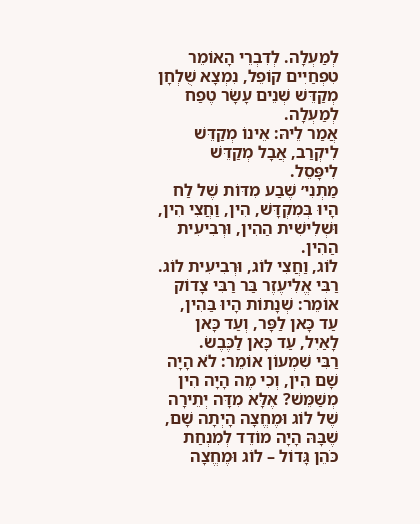לְמַעְלָה. לְדִבְרֵי הָאוֹמֵר טִפְחַיִים קוֹפֵל, נִמְצָא שֻׁלְחָן מְקַדֵּשׁ שְׁנֵים עָשָׂר טֶפַח לְמַעְלָה.
אֲמַר לֵיהּ: אֵינוֹ מְקַדֵּשׁ לִיקְרַב, אֲבָל מְקַדֵּשׁ לִיפָּסֵל.
מַתְנִי׳ שֶׁבַע מִדּוֹת שֶׁל לַח הָיוּ בְּמִקְדָּשׁ, הִין, וַחֲצִי הִין, וּשְׁלִישִׁית הַהִין, וּרְבִיעִית הַהִין.
לוֹג, וַחֲצִי לוֹג, וּרְבִיעִית לוֹג.
רַבִּי אֱלִיעֶזֶר בַּר רַבִּי צָדוֹק אוֹמֵר: שְׁנָתוֹת הָיוּ בַּהִין, עַד כָּאן לַפָּר, וְעַד כָּאן לָאַיִל, עַד כָּאן לַכֶּבֶשׂ.
רַבִּי שִׁמְעוֹן אוֹמֵר: לֹא הָיָה שָׁם הִין, וְכִי מֶה הָיָה הִין מְשַׁמֵּשׁ? אֶלָּא מִדָּה יְתֵירָה שֶׁל לוֹג וּמֶחֱצָה הָיְתָה שָׁם, שֶׁבָּהּ הָיָה מוֹדֵד לְמִנְחַת כֹּהֵן גָּדוֹל – לוֹג וּמֶחֱצָה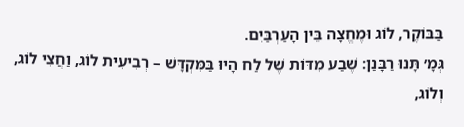בַּבּוֹקֶר, לוֹג וּמֶחֱצָה בֵּין הָעַרְבַּיִם.
גְּמָ׳ תָּנוּ רַבָּנַן: שֶׁבַע מִדּוֹת שֶׁל לַח הָיוּ בַּמִּקְדָּשׁ – רְבִיעִית לוֹג, וַחֲצִי לוֹג, וְלוֹג,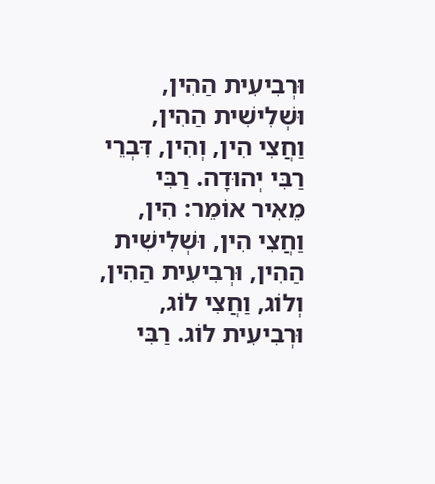וּרְבִיעִית הַהִין, וּשְׁלִישִׁית הַהִין, וַחֲצִי הִין, וְהִין, דִּבְרֵי רַבִּי יְהוּדָה. רַבִּי מֵאִיר אוֹמֵר: הִין, וַחֲצִי הִין, וּשְׁלִישִׁית הַהִין, וּרְבִיעִית הַהִין, וְלוֹג, וַחֲצִי לוֹג, וּרְבִיעִית לוֹג. רַבִּי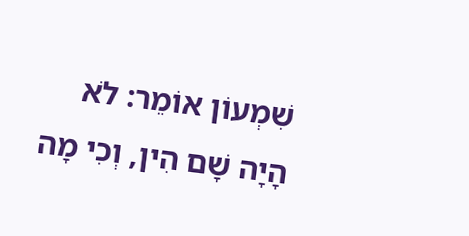שִׁמְעוֹן אוֹמֵר: לֹא הָיָה שָׁם הִין, וְכִי מָה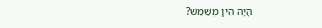הָיָה הִין מְשַׁמֵּשׁ?